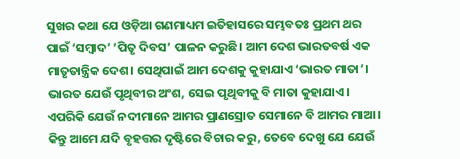ସୁଖର କଥା ଯେ ଓଡ଼ିଆ ଗଣମାଧ୍ୟମ ଇତିହାସରେ ସମ୍ଭବତଃ ପ୍ରଥମ ଥର ପାଇଁ ‘ସମ୍ବାଦ’ ‘ପିତୃ ଦିବସ’ ପାଳନ କରୁଛି। ଆମ ଦେଶ ଭାରତବର୍ଷ ଏକ ମାତୃତାନ୍ତ୍ରିକ ଦେଶ। ସେଥିପାଇଁ ଆମ ଦେଶକୁ କୁହାଯାଏ ‘ଭାରତ ମାତା’। ଭାରତ ଯେଉଁ ପୃଥିବୀର ଅଂଶ, ସେଇ ପୃଥିବୀକୁ ବି ମାତା କୁହାଯାଏ। ଏପରିକି ଯେଉଁ ନଦୀମାନେ ଆମର ପ୍ରାଣସ୍ରୋତ ସେମାନେ ବି ଆମର ମାଆ।
କିନ୍ତୁ ଆମେ ଯଦି ବୃହତ୍ତର ଦୃଷ୍ଟିରେ ବିଚାର କରୁ, ତେବେ ଦେଖୁ ଯେ ଯେଉଁ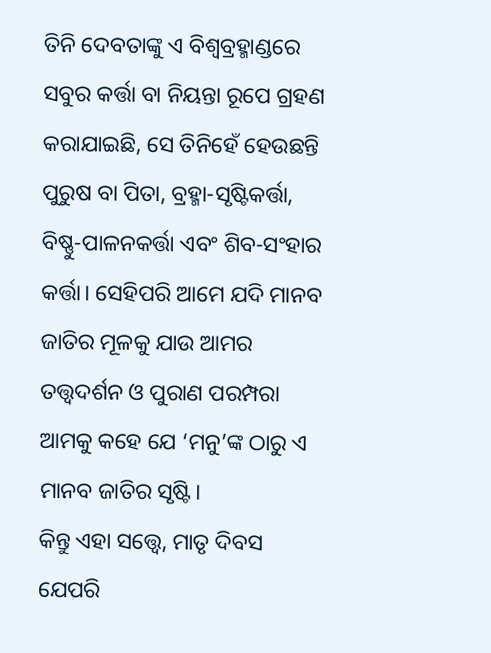ତିନି ଦେବତାଙ୍କୁ ଏ ବିଶ୍ୱବ୍ରହ୍ମାଣ୍ଡରେ ସବୁର କର୍ତ୍ତା ବା ନିୟନ୍ତା ରୂପେ ଗ୍ରହଣ କରାଯାଇଛି, ସେ ତିନିହେଁ ହେଉଛନ୍ତି ପୁରୁଷ ବା ପିତା, ବ୍ରହ୍ମା-ସୃଷ୍ଟିକର୍ତ୍ତା, ବିଷ୍ଣୁ-ପାଳନକର୍ତ୍ତା ଏବଂ ଶିବ-ସଂହାର କର୍ତ୍ତା। ସେହିପରି ଆମେ ଯଦି ମାନବ ଜାତିର ମୂଳକୁ ଯାଉ ଆମର ତତ୍ତ୍ୱଦର୍ଶନ ଓ ପୁରାଣ ପରମ୍ପରା ଆମକୁ କହେ ଯେ ‘ମନୁ’ଙ୍କ ଠାରୁ ଏ ମାନବ ଜାତିର ସୃଷ୍ଟି।
କିନ୍ତୁ ଏହା ସତ୍ତ୍ୱେ, ମାତୃ ଦିବସ ଯେପରି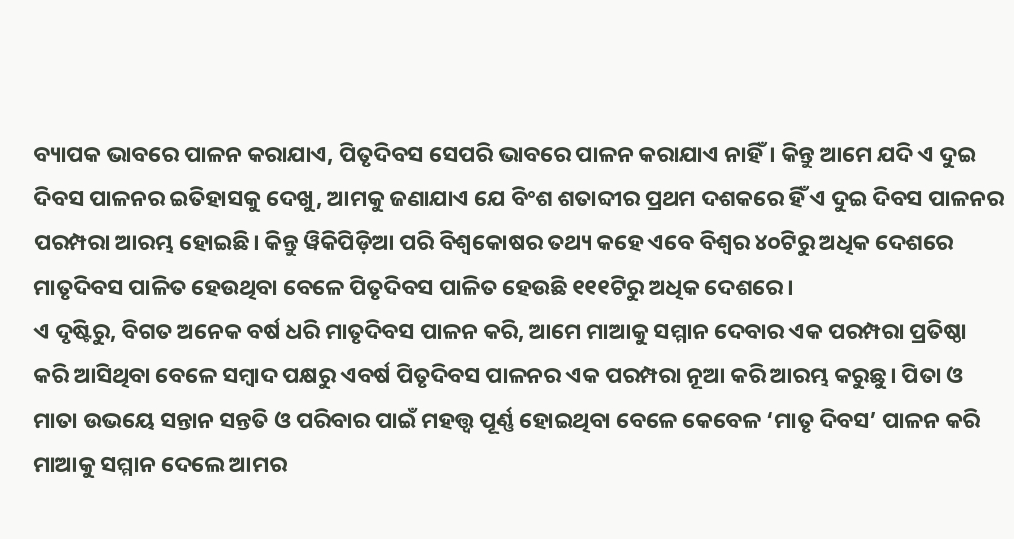ବ୍ୟାପକ ଭାବରେ ପାଳନ କରାଯାଏ, ପିତୃଦିବସ ସେପରି ଭାବରେ ପାଳନ କରାଯାଏ ନାହିଁ। କିନ୍ତୁ ଆମେ ଯଦି ଏ ଦୁଇ ଦିବସ ପାଳନର ଇତିହାସକୁ ଦେଖୁ, ଆମକୁ ଜଣାଯାଏ ଯେ ବିଂଶ ଶତାବ୍ଦୀର ପ୍ରଥମ ଦଶକରେ ହିଁ ଏ ଦୁଇ ଦିବସ ପାଳନର ପରମ୍ପରା ଆରମ୍ଭ ହୋଇଛି। କିନ୍ତୁ ୱିକିପିଡ଼ିଆ ପରି ବିଶ୍ୱକୋଷର ତଥ୍ୟ କହେ ଏବେ ବିଶ୍ୱର ୪୦ଟିରୁ ଅଧିକ ଦେଶରେ ମାତୃଦିବସ ପାଳିତ ହେଉଥିବା ବେଳେ ପିତୃଦିବସ ପାଳିତ ହେଉଛି ୧୧୧ଟିରୁ ଅଧିକ ଦେଶରେ।
ଏ ଦୃଷ୍ଟିରୁ, ବିଗତ ଅନେକ ବର୍ଷ ଧରି ମାତୃଦିବସ ପାଳନ କରି, ଆମେ ମାଆକୁ ସମ୍ମାନ ଦେବାର ଏକ ପରମ୍ପରା ପ୍ରତିଷ୍ଠା କରି ଆସିଥିବା ବେଳେ ସମ୍ବାଦ ପକ୍ଷରୁ ଏବର୍ଷ ପିତୃଦିବସ ପାଳନର ଏକ ପରମ୍ପରା ନୂଆ କରି ଆରମ୍ଭ କରୁଛୁ। ପିତା ଓ ମାତା ଉଭୟେ ସନ୍ତାନ ସନ୍ତତି ଓ ପରିବାର ପାଇଁ ମହତ୍ତ୍ୱ ପୂର୍ଣ୍ଣ ହୋଇଥିବା ବେଳେ କେବେଳ ‘ମାତୃ ଦିବସ’ ପାଳନ କରି ମାଆକୁ ସମ୍ମାନ ଦେଲେ ଆମର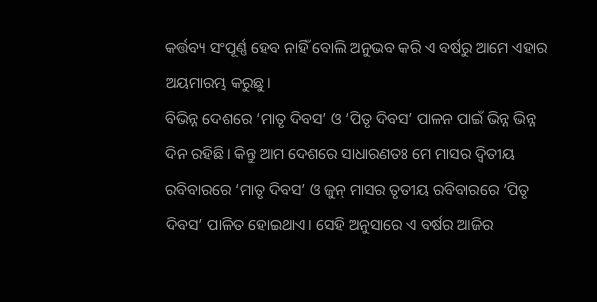କର୍ତ୍ତବ୍ୟ ସଂପୂର୍ଣ୍ଣ ହେବ ନାହିଁ ବୋଲି ଅନୁଭବ କରି ଏ ବର୍ଷରୁ ଆମେ ଏହାର ଅୟମାରମ୍ଭ କରୁଛୁ।
ବିଭିନ୍ନ ଦେଶରେ ‘ମାତୃ ଦିବସ’ ଓ ‘ପିତୃ ଦିବସ’ ପାଳନ ପାଇଁ ଭିନ୍ନ ଭିନ୍ନ ଦିନ ରହିଛି। କିନ୍ତୁ ଆମ ଦେଶରେ ସାଧାରଣତଃ ମେ ମାସର ଦ୍ୱିତୀୟ ରବିବାରରେ ‘ମାତୃ ଦିବସ’ ଓ ଜୁନ୍ ମାସର ତୃତୀୟ ରବିବାରରେ ‘ପିତୃ ଦିବସ’ ପାଳିତ ହୋଇଥାଏ। ସେହି ଅନୁସାରେ ଏ ବର୍ଷର ଆଜିର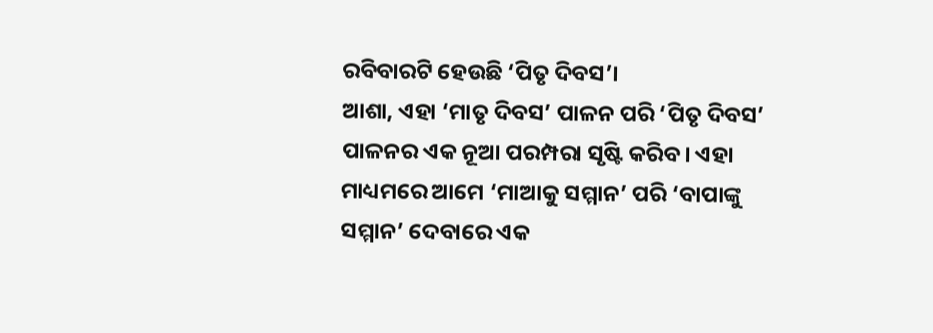ରବିବାରଟି ହେଉଛି ‘ପିତୃ ଦିବସ’।
ଆଶା, ଏହା ‘ମାତୃ ଦିବସ’ ପାଳନ ପରି ‘ପିତୃ ଦିବସ’ ପାଳନର ଏକ ନୂଆ ପରମ୍ପରା ସୃଷ୍ଟି କରିବ। ଏହା ମାଧ୍ୟମରେ ଆମେ ‘ମାଆକୁ ସମ୍ମାନ’ ପରି ‘ବାପାଙ୍କୁ ସମ୍ମାନ’ ଦେବାରେ ଏକ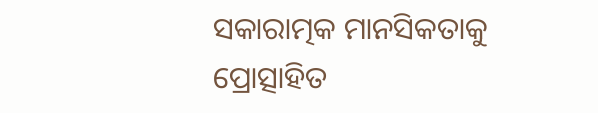ସକାରାତ୍ମକ ମାନସିକତାକୁ ପ୍ରୋତ୍ସାହିତ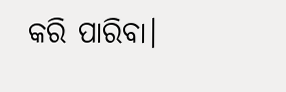କରି ପାରିବା।